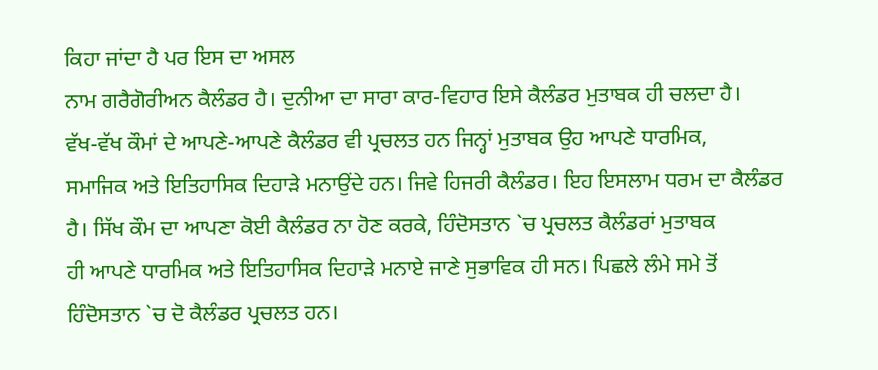ਕਿਹਾ ਜਾਂਦਾ ਹੈ ਪਰ ਇਸ ਦਾ ਅਸਲ
ਨਾਮ ਗਰੈਗੋਰੀਅਨ ਕੈਲੰਡਰ ਹੈ। ਦੁਨੀਆ ਦਾ ਸਾਰਾ ਕਾਰ-ਵਿਹਾਰ ਇਸੇ ਕੈਲੰਡਰ ਮੁਤਾਬਕ ਹੀ ਚਲਦਾ ਹੈ।
ਵੱਖ-ਵੱਖ ਕੌਮਾਂ ਦੇ ਆਪਣੇ-ਆਪਣੇ ਕੈਲੰਡਰ ਵੀ ਪ੍ਰਚਲਤ ਹਨ ਜਿਨ੍ਹਾਂ ਮੁਤਾਬਕ ਉਹ ਆਪਣੇ ਧਾਰਮਿਕ,
ਸਮਾਜਿਕ ਅਤੇ ਇਤਿਹਾਸਿਕ ਦਿਹਾੜੇ ਮਨਾਉਂਦੇ ਹਨ। ਜਿਵੇ ਹਿਜਰੀ ਕੈਲੰਡਰ। ਇਹ ਇਸਲਾਮ ਧਰਮ ਦਾ ਕੈਲੰਡਰ
ਹੈ। ਸਿੱਖ ਕੌਮ ਦਾ ਆਪਣਾ ਕੋਈ ਕੈਲੰਡਰ ਨਾ ਹੋਣ ਕਰਕੇ, ਹਿੰਦੋਸਤਾਨ `ਚ ਪ੍ਰਚਲਤ ਕੈਲੰਡਰਾਂ ਮੁਤਾਬਕ
ਹੀ ਆਪਣੇ ਧਾਰਮਿਕ ਅਤੇ ਇਤਿਹਾਸਿਕ ਦਿਹਾੜੇ ਮਨਾਏ ਜਾਣੇ ਸੁਭਾਵਿਕ ਹੀ ਸਨ। ਪਿਛਲੇ ਲੰਮੇ ਸਮੇ ਤੋਂ
ਹਿੰਦੋਸਤਾਨ `ਚ ਦੋ ਕੈਲੰਡਰ ਪ੍ਰਚਲਤ ਹਨ।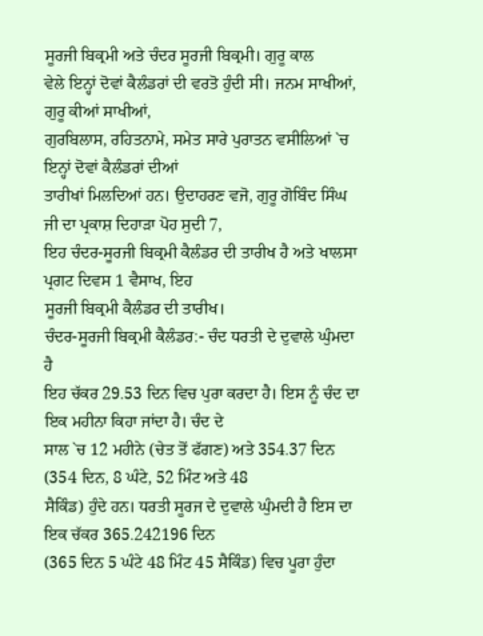ਸੂਰਜੀ ਬਿਕ੍ਰਮੀ ਅਤੇ ਚੰਦਰ ਸੂਰਜੀ ਬਿਕ੍ਰਮੀ। ਗੁਰੂ ਕਾਲ
ਵੇਲੇ ਇਨ੍ਹਾਂ ਦੋਵਾਂ ਕੈਲੰਡਰਾਂ ਦੀ ਵਰਤੋ ਹੁੰਦੀ ਸੀ। ਜਨਮ ਸਾਖੀਆਂ, ਗੁਰੂ ਕੀਆਂ ਸਾਖੀਆਂ,
ਗੁਰਬਿਲਾਸ, ਰਹਿਤਨਾਮੇ, ਸਮੇਤ ਸਾਰੇ ਪੁਰਾਤਨ ਵਸੀਲਿਆਂ `ਚ ਇਨ੍ਹਾਂ ਦੋਵਾਂ ਕੈਲੰਡਰਾਂ ਦੀਆਂ
ਤਾਰੀਖਾਂ ਮਿਲਦਿਆਂ ਹਨ। ਉਦਾਹਰਣ ਵਜੋ, ਗੁਰੂ ਗੋਬਿੰਦ ਸਿੰਘ ਜੀ ਦਾ ਪ੍ਰਕਾਸ਼ ਦਿਹਾੜਾ ਪੋਹ ਸੁਦੀ 7,
ਇਹ ਚੰਦਰ-ਸੂਰਜੀ ਬਿਕ੍ਰਮੀ ਕੈਲੰਡਰ ਦੀ ਤਾਰੀਖ ਹੈ ਅਤੇ ਖਾਲਸਾ ਪ੍ਰਗਟ ਦਿਵਸ 1 ਵੈਸਾਖ, ਇਹ
ਸੂਰਜੀ ਬਿਕ੍ਰਮੀ ਕੈਲੰਡਰ ਦੀ ਤਾਰੀਖ।
ਚੰਦਰ-ਸੂਰਜੀ ਬਿਕ੍ਰਮੀ ਕੈਲੰਡਰ:- ਚੰਦ ਧਰਤੀ ਦੇ ਦੁਵਾਲੇ ਘੁੰਮਦਾ ਹੈ
ਇਹ ਚੱਕਰ 29.53 ਦਿਨ ਵਿਚ ਪੁਰਾ ਕਰਦਾ ਹੈ। ਇਸ ਨੂੰ ਚੰਦ ਦਾ ਇਕ ਮਹੀਨਾ ਕਿਹਾ ਜਾਂਦਾ ਹੈ। ਚੰਦ ਦੇ
ਸਾਲ `ਚ 12 ਮਹੀਨੇ (ਚੇਤ ਤੋਂ ਫੱਗਣ) ਅਤੇ 354.37 ਦਿਨ (354 ਦਿਨ, 8 ਘੰਟੇ, 52 ਮਿੰਟ ਅਤੇ 48
ਸੈਕਿੰਡ) ਹੁੰਦੇ ਹਨ। ਧਰਤੀ ਸੂਰਜ ਦੇ ਦੁਵਾਲੇ ਘੁੰਮਦੀ ਹੈ ਇਸ ਦਾ ਇਕ ਚੱਕਰ 365.242196 ਦਿਨ
(365 ਦਿਨ 5 ਘੰਟੇ 48 ਮਿੰਟ 45 ਸੈਕਿੰਡ) ਵਿਚ ਪੂਰਾ ਹੁੰਦਾ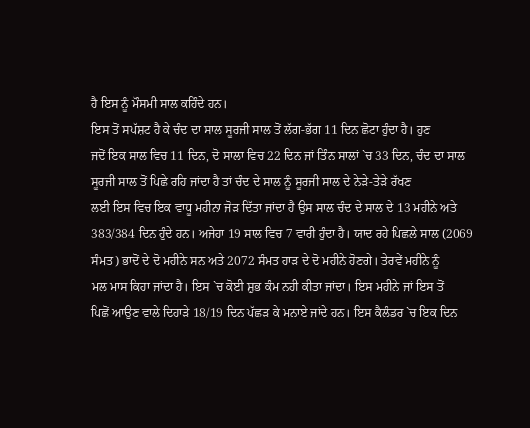ਹੈ ਇਸ ਨੂੰ ਮੌਸਮੀ ਸਾਲ ਕਹਿੰਦੇ ਹਨ।
ਇਸ ਤੋਂ ਸਪੱਸ਼ਟ ਹੈ ਕੇ ਚੰਦ ਦਾ ਸਾਲ ਸੂਰਜੀ ਸਾਲ ਤੋਂ ਲੱਗ-ਭੱਗ 11 ਦਿਨ ਛੋਟਾ ਹੁੰਦਾ ਹੈ। ਹੁਣ
ਜਦੋਂ ਇਕ ਸਾਲ ਵਿਚ 11 ਦਿਨ, ਦੋ ਸਾਲਾ ਵਿਚ 22 ਦਿਨ ਜਾਂ ਤਿੰਨ ਸਾਲਾਂ `ਚ 33 ਦਿਨ, ਚੰਦ ਦਾ ਸਾਲ
ਸੂਰਜੀ ਸਾਲ ਤੋਂ ਪਿਛੇ ਰਹਿ ਜਾਂਦਾ ਹੈ ਤਾਂ ਚੰਦ ਦੇ ਸਾਲ ਨੂੰ ਸੂਰਜੀ ਸਾਲ ਦੇ ਨੇੜੇ-ਤੇੜੇ ਰੱਖਣ
ਲਈ ਇਸ ਵਿਚ ਇਕ ਵਾਧੂ ਮਹੀਨਾ ਜੋੜ ਦਿੱਤਾ ਜਾਂਦਾ ਹੈ ਉਸ ਸਾਲ ਚੰਦ ਦੇ ਸਾਲ ਦੇ 13 ਮਹੀਨੇ ਅਤੇ
383/384 ਦਿਨ ਹੁੰਦੇ ਹਨ। ਅਜੇਹਾ 19 ਸਾਲ ਵਿਚ 7 ਵਾਰੀ ਹੁੰਦਾ ਹੈ। ਯਾਦ ਰਹੇ ਪਿਛਲੇ ਸਾਲ (2069
ਸੰਮਤ) ਭਾਦੋਂ ਦੇ ਦੋ ਮਹੀਨੇ ਸਨ ਅਤੇ 2072 ਸੰਮਤ ਹਾੜ ਦੇ ਦੋ ਮਹੀਨੇ ਹੋਣਗੇ। ਤੇਰਵੇਂ ਮਹੀਨੇ ਨੂੰ
ਮਲ ਮਾਸ ਕਿਹਾ ਜਾਂਦਾ ਹੈ। ਇਸ `ਚ ਕੋਈ ਸ਼ੁਭ ਕੰਮ ਨਹੀ ਕੀਤਾ ਜਾਂਦਾ। ਇਸ ਮਹੀਨੇ ਜਾਂ ਇਸ ਤੋਂ
ਪਿਛੋਂ ਆਉਣ ਵਾਲੇ ਦਿਹਾੜੇ 18/19 ਦਿਨ ਪੱਛੜ ਕੇ ਮਨਾਏ ਜਾਂਦੇ ਹਨ। ਇਸ ਕੈਲੰਡਰ `ਚ ਇਕ ਦਿਨ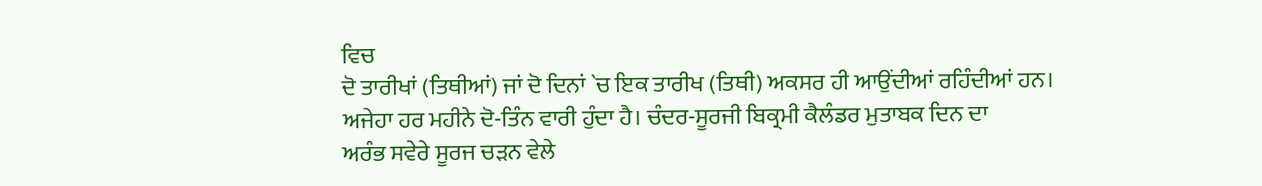ਵਿਚ
ਦੋ ਤਾਰੀਖਾਂ (ਤਿਥੀਆਂ) ਜਾਂ ਦੋ ਦਿਨਾਂ `ਚ ਇਕ ਤਾਰੀਖ (ਤਿਥੀ) ਅਕਸਰ ਹੀ ਆਉਂਦੀਆਂ ਰਹਿੰਦੀਆਂ ਹਨ।
ਅਜੇਹਾ ਹਰ ਮਹੀਨੇ ਦੋ-ਤਿੰਨ ਵਾਰੀ ਹੁੰਦਾ ਹੈ। ਚੰਦਰ-ਸੂਰਜੀ ਬਿਕ੍ਰਮੀ ਕੈਲੰਡਰ ਮੁਤਾਬਕ ਦਿਨ ਦਾ
ਅਰੰਭ ਸਵੇਰੇ ਸੂਰਜ ਚੜਨ ਵੇਲੇ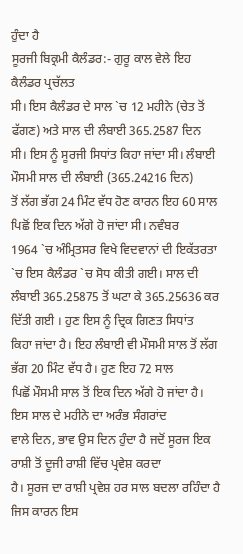ਹੁੰਦਾ ਹੈ
ਸੂਰਜੀ ਬਿਕ੍ਰਮੀ ਕੈਲੰਡਰ:- ਗੁਰੂ ਕਾਲ ਵੇਲੇ ਇਹ ਕੈਲੰਡਰ ਪ੍ਰਚੱਲਤ
ਸੀ। ਇਸ ਕੈਲੰਡਰ ਦੇ ਸਾਲ `ਚ 12 ਮਹੀਨੇ (ਚੇਤ ਤੋਂ ਫੱਗਣ) ਅਤੇ ਸਾਲ ਦੀ ਲੰਬਾਈ 365.2587 ਦਿਨ
ਸੀ। ਇਸ ਨੂੰ ਸੂਰਜੀ ਸਿਧਾਂਤ ਕਿਹਾ ਜਾਂਦਾ ਸੀ। ਲੰਬਾਈ ਮੌਸਮੀ ਸਾਲ ਦੀ ਲੰਬਾਈ (365.24216 ਦਿਨ)
ਤੋਂ ਲੱਗ ਭੱਗ 24 ਮਿੰਟ ਵੱਧ ਹੋਣ ਕਾਰਨ ਇਹ 60 ਸਾਲ ਪਿਛੋਂ ਇਕ ਦਿਨ ਅੱਗੇ ਹੋ ਜਾਂਦਾ ਸੀ। ਨਵੰਬਰ
1964 `ਚ ਅੰਮ੍ਰਿਤਸਰ ਵਿਖੇ ਵਿਦਵਾਨਾਂ ਦੀ ਇਕੱਤਰਤਾ `ਚ ਇਸ ਕੈਲੰਡਰ `ਚ ਸੋਧ ਕੀਤੀ ਗਈ। ਸਾਲ ਦੀ
ਲੰਬਾਈ 365.25875 ਤੋਂ ਘਟਾ ਕੇ 365.25636 ਕਰ ਦਿੱਤੀ ਗਈ । ਹੁਣ ਇਸ ਨੂੰ ਦ੍ਰਿਕ ਗਿਣਤ ਸਿਧਾਂਤ
ਕਿਹਾ ਜਾਂਦਾ ਹੈ। ਇਹ ਲੰਬਾਈ ਵੀ ਮੌਸਮੀ ਸਾਲ ਤੋਂ ਲੱਗ ਭੱਗ 20 ਮਿੰਟ ਵੱਧ ਹੈ। ਹੁਣ ਇਹ 72 ਸਾਲ
ਪਿਛੋਂ ਮੌਸਮੀ ਸਾਲ ਤੋਂ ਇਕ ਦਿਨ ਅੱਗੇ ਹੋ ਜਾਂਦਾ ਹੈ। ਇਸ ਸਾਲ ਦੇ ਮਹੀਨੇ ਦਾ ਅਰੰਭ ਸੰਗਰਾਂਦ
ਵਾਲੇ ਦਿਨ, ਭਾਵ ਉਸ ਦਿਨ ਹੁੰਦਾ ਹੈ ਜਦੋਂ ਸੂਰਜ ਇਕ ਰਾਸ਼ੀ ਤੋਂ ਦੂਜੀ ਰਾਸ਼ੀ ਵਿੱਚ ਪ੍ਰਵੇਸ਼ ਕਰਦਾ
ਹੈ। ਸੂਰਜ ਦਾ ਰਾਸ਼ੀ ਪ੍ਰਵੇਸ਼ ਹਰ ਸਾਲ ਬਦਲਾ ਰਹਿੰਦਾ ਹੈ ਜਿਸ ਕਾਰਨ ਇਸ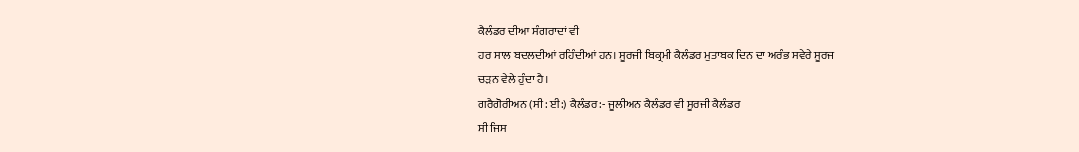ਕੈਲੰਡਰ ਦੀਆ ਸੰਗਰਾਦਾਂ ਵੀ
ਹਰ ਸਾਲ ਬਦਲਦੀਆਂ ਰਹਿੰਦੀਆਂ ਹਨ। ਸੂਰਜੀ ਬਿਕ੍ਰਮੀ ਕੈਲੰਡਰ ਮੁਤਾਬਕ ਦਿਨ ਦਾ ਅਰੰਭ ਸਵੇਰੇ ਸੂਰਜ
ਚੜਨ ਵੇਲੇ ਹੁੰਦਾ ਹੈ।
ਗਰੈਗੋਰੀਅਨ (ਸੀ: ਈ:) ਕੈਲੰਡਰ:- ਜੂਲੀਅਨ ਕੈਲੰਡਰ ਵੀ ਸੂਰਜੀ ਕੈਲੰਡਰ
ਸੀ ਜਿਸ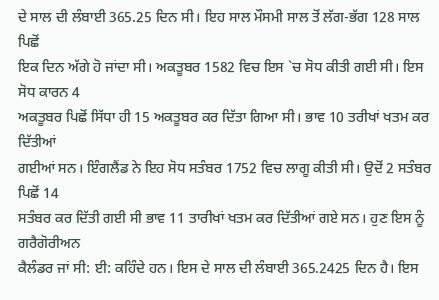ਦੇ ਸਾਲ ਦੀ ਲੰਬਾਈ 365.25 ਦਿਨ ਸੀ। ਇਹ ਸਾਲ ਮੌਸਮੀ ਸਾਲ ਤੋਂ ਲੱਗ-ਭੱਗ 128 ਸਾਲ ਪਿਛੋਂ
ਇਕ ਦਿਨ ਅੱਗੇ ਹੋ ਜਾਂਦਾ ਸੀ। ਅਕਤੂਬਰ 1582 ਵਿਚ ਇਸ `ਚ ਸੋਧ ਕੀਤੀ ਗਈ ਸੀ। ਇਸ ਸੋਧ ਕਾਰਨ 4
ਅਕਤੂਬਰ ਪਿਛੋਂ ਸਿੱਧਾ ਹੀ 15 ਅਕਤੂਬਰ ਕਰ ਦਿੱਤਾ ਗਿਆ ਸੀ। ਭਾਵ 10 ਤਰੀਖਾਂ ਖਤਮ ਕਰ ਦਿੱਤੀਆਂ
ਗਈਆਂ ਸਨ। ਇੰਗਲੈਂਡ ਨੇ ਇਹ ਸੋਧ ਸਤੰਬਰ 1752 ਵਿਚ ਲਾਗੂ ਕੀਤੀ ਸੀ। ਉਦੋਂ 2 ਸਤੰਬਰ ਪਿਛੋਂ 14
ਸਤੰਬਰ ਕਰ ਦਿੱਤੀ ਗਈ ਸੀ ਭਾਵ 11 ਤਾਰੀਖਾਂ ਖਤਮ ਕਰ ਦਿੱਤੀਆਂ ਗਏ ਸਨ। ਹੁਣ ਇਸ ਨੂੰ ਗਰੈਗੋਰੀਅਨ
ਕੈਲੰਡਰ ਜਾਂ ਸੀ: ਈ: ਕਹਿੰਦੇ ਹਨ। ਇਸ ਦੇ ਸਾਲ ਦੀ ਲੰਬਾਈ 365.2425 ਦਿਨ ਹੈ। ਇਸ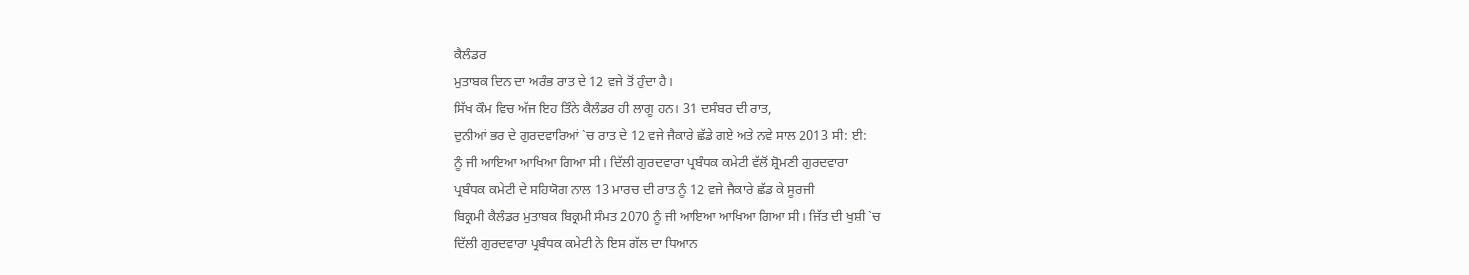ਕੈਲੰਡਰ
ਮੁਤਾਬਕ ਦਿਨ ਦਾ ਅਰੰਭ ਰਾਤ ਦੇ 12 ਵਜੇ ਤੋਂ ਹੁੰਦਾ ਹੈ।
ਸਿੱਖ ਕੌਮ ਵਿਚ ਅੱਜ ਇਹ ਤਿੰਨੇ ਕੈਲੰਡਰ ਹੀ ਲਾਗੂ ਹਨ। 31 ਦਸੰਬਰ ਦੀ ਰਾਤ,
ਦੁਨੀਆਂ ਭਰ ਦੇ ਗੁਰਦਵਾਰਿਆਂ `ਚ ਰਾਤ ਦੇ 12 ਵਜੇ ਜੈਕਾਰੇ ਛੱਡੇ ਗਏ ਅਤੇ ਨਵੇ ਸਾਲ 2013 ਸੀ: ਈ:
ਨੂੰ ਜੀ ਆਇਆ ਆਖਿਆ ਗਿਆ ਸੀ। ਦਿੱਲੀ ਗੁਰਦਵਾਰਾ ਪ੍ਰਬੰਧਕ ਕਮੇਟੀ ਵੱਲੋਂ ਸ਼੍ਰੋਮਣੀ ਗੁਰਦਵਾਰਾ
ਪ੍ਰਬੰਧਕ ਕਮੇਟੀ ਦੇ ਸਹਿਯੋਗ ਨਾਲ 13 ਮਾਰਚ ਦੀ ਰਾਤ ਨੂੰ 12 ਵਜੇ ਜੈਕਾਰੇ ਛੱਡ ਕੇ ਸੂਰਜੀ
ਬਿਕ੍ਰਮੀ ਕੈਲੰਡਰ ਮੁਤਾਬਕ ਬਿਕ੍ਰਮੀ ਸੰਮਤ 2070 ਨੂੰ ਜੀ ਆਇਆ ਆਖਿਆ ਗਿਆ ਸੀ। ਜਿੱਤ ਦੀ ਖੁਸ਼ੀ `ਚ
ਦਿੱਲੀ ਗੁਰਦਵਾਰਾ ਪ੍ਰਬੰਧਕ ਕਮੇਟੀ ਨੇ ਇਸ ਗੱਲ ਦਾ ਧਿਆਨ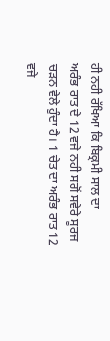ਹੀ ਨਹੀ ਰੱਖਿਆ ਕਿ ਬਿਕ੍ਰਮੀ ਸਾਲ ਦਾ
ਅਰੰਭ ਰਾਤ ਦੇ 12 ਵਜੇ ਨਹੀ ਸਗੋਂ ਸਵੇਰੇ ਸੂਰਜ ਚੜਨ ਵੇਲੇ ਹੁੰਦਾ ਹੈ। 1 ਚੇਤ ਦਾ ਅਰੰਭ ਰਾਤ 12
ਵਜੇ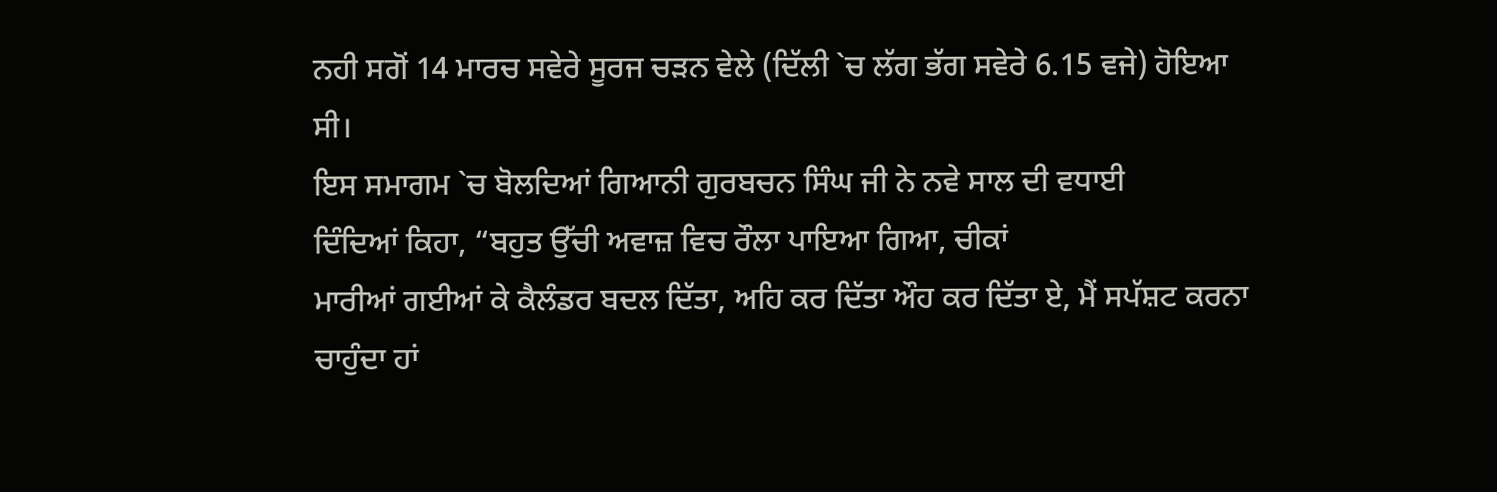ਨਹੀ ਸਗੋਂ 14 ਮਾਰਚ ਸਵੇਰੇ ਸੂਰਜ ਚੜਨ ਵੇਲੇ (ਦਿੱਲੀ `ਚ ਲੱਗ ਭੱਗ ਸਵੇਰੇ 6.15 ਵਜੇ) ਹੋਇਆ
ਸੀ।
ਇਸ ਸਮਾਗਮ `ਚ ਬੋਲਦਿਆਂ ਗਿਆਨੀ ਗੁਰਬਚਨ ਸਿੰਘ ਜੀ ਨੇ ਨਵੇ ਸਾਲ ਦੀ ਵਧਾਈ
ਦਿੰਦਿਆਂ ਕਿਹਾ, “ਬਹੁਤ ਉੱਚੀ ਅਵਾਜ਼ ਵਿਚ ਰੌਲਾ ਪਾਇਆ ਗਿਆ, ਚੀਕਾਂ
ਮਾਰੀਆਂ ਗਈਆਂ ਕੇ ਕੈਲੰਡਰ ਬਦਲ ਦਿੱਤਾ, ਅਹਿ ਕਰ ਦਿੱਤਾ ਔਹ ਕਰ ਦਿੱਤਾ ਏ, ਮੈਂ ਸਪੱਸ਼ਟ ਕਰਨਾ
ਚਾਹੁੰਦਾ ਹਾਂ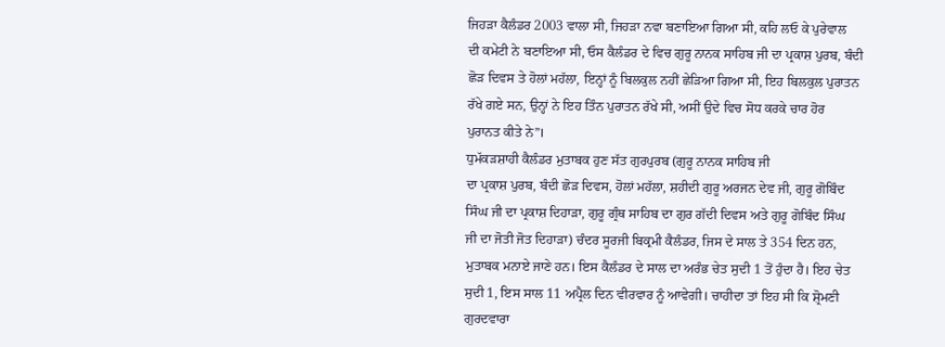ਜਿਹੜਾ ਕੈਲੰਡਰ 2003 ਵਾਲਾ ਸੀ, ਜਿਹੜਾ ਨਵਾ ਬਣਾਇਆ ਗਿਆ ਸੀ, ਕਹਿ ਲਓ ਕੇ ਪੁਰੇਵਾਲ
ਦੀ ਕਮੇਟੀ ਨੇ ਬਣਾਇਆ ਸੀ, ਓਸ ਕੈਲੰਡਰ ਦੇ ਵਿਚ ਗੁਰੂ ਨਾਨਕ ਸਾਹਿਬ ਜੀ ਦਾ ਪ੍ਰਕਾਸ਼ ਪੁਰਬ, ਬੰਦੀ
ਛੋੜ ਦਿਵਸ ਤੇ ਹੋਲਾਂ ਮਹੱਲਾ, ਇਨ੍ਹਾਂ ਨੂੰ ਬਿਲਕੁਲ ਨਹੀਂ ਛੇੜਿਆ ਗਿਆ ਸੀ, ਇਹ ਬਿਲਕੁਲ ਪੁਰਾਤਨ
ਰੱਖੇ ਗਏ ਸਨ, ਉਨ੍ਹਾਂ ਨੇ ਇਹ ਤਿੰਨ ਪੁਰਾਤਨ ਰੱਖੇ ਸੀ, ਅਸੀਂ ਉਦੇ ਵਿਚ ਸੋਧ ਕਰਕੇ ਚਾਰ ਹੋਰ
ਪੁਰਾਨਤ ਕੀਤੇ ਨੇ”।
ਧੁਮੱਕੜਸ਼ਾਹੀ ਕੈਲੰਡਰ ਮੁਤਾਬਕ ਹੁਣ ਸੱਤ ਗੁਰਪੁਰਬ (ਗੁਰੂ ਨਾਨਕ ਸਾਹਿਬ ਜੀ
ਦਾ ਪ੍ਰਕਾਸ਼ ਪੁਰਬ, ਬੰਦੀ ਛੋੜ ਦਿਵਸ, ਹੋਲਾਂ ਮਹੱਲਾ, ਸ਼ਹੀਦੀ ਗੁਰੂ ਅਰਜਨ ਦੇਵ ਜੀ, ਗੁਰੂ ਗੋਬਿੰਦ
ਸਿੰਘ ਜੀ ਦਾ ਪ੍ਰਕਾਸ਼ ਦਿਹਾੜਾ, ਗੁਰੂ ਗ੍ਰੰਥ ਸਾਹਿਬ ਦਾ ਗੁਰ ਗੱਦੀ ਦਿਵਸ ਅਤੇ ਗੁਰੂ ਗੋਬਿੰਦ ਸਿੰਘ
ਜੀ ਦਾ ਜੋਤੀ ਜੋਤ ਦਿਹਾੜਾ) ਚੰਦਰ ਸੂਰਜੀ ਬਿਕ੍ਰਮੀ ਕੈਲੰਡਰ, ਜਿਸ ਦੇ ਸਾਲ ਤੇ 354 ਦਿਨ ਹਨ,
ਮੁਤਾਬਕ ਮਨਾਏ ਜਾਣੇ ਹਨ। ਇਸ ਕੈਲੰਡਰ ਦੇ ਸਾਲ ਦਾ ਅਰੰਭ ਚੇਤ ਸੁਦੀ 1 ਤੋਂ ਹੁੰਦਾ ਹੈ। ਇਹ ਚੇਤ
ਸੁਦੀ 1, ਇਸ ਸਾਲ 11 ਅਪ੍ਰੈਲ ਦਿਨ ਵੀਰਵਾਰ ਨੂੰ ਆਵੇਗੀ। ਚਾਹੀਦਾ ਤਾਂ ਇਹ ਸੀ ਕਿ ਸ਼੍ਰੋਮਣੀ
ਗੁਰਦਵਾਰਾ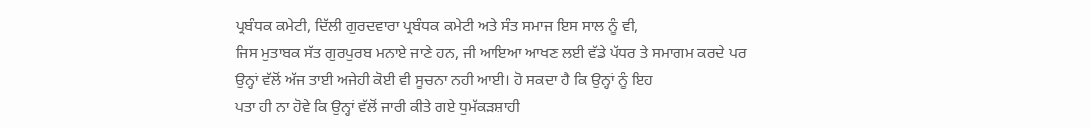ਪ੍ਰਬੰਧਕ ਕਮੇਟੀ, ਦਿੱਲੀ ਗੁਰਦਵਾਰਾ ਪ੍ਰਬੰਧਕ ਕਮੇਟੀ ਅਤੇ ਸੰਤ ਸਮਾਜ ਇਸ ਸਾਲ ਨੂੰ ਵੀ,
ਜਿਸ ਮੁਤਾਬਕ ਸੱਤ ਗੁਰਪੁਰਬ ਮਨਾਏ ਜਾਣੇ ਹਨ, ਜੀ ਆਇਆ ਆਖਣ ਲਈ ਵੱਡੇ ਪੱਧਰ ਤੇ ਸਮਾਗਮ ਕਰਦੇ ਪਰ
ਉਨ੍ਹਾਂ ਵੱਲੋਂ ਅੱਜ ਤਾਈ ਅਜੇਹੀ ਕੋਈ ਵੀ ਸੂਚਨਾ ਨਹੀ ਆਈ। ਹੋ ਸਕਦਾ ਹੈ ਕਿ ਉਨ੍ਹਾਂ ਨੂੰ ਇਹ
ਪਤਾ ਹੀ ਨਾ ਹੋਵੇ ਕਿ ਉਨ੍ਹਾਂ ਵੱਲੋਂ ਜਾਰੀ ਕੀਤੇ ਗਏ ਧੁਮੱਕੜਸ਼ਾਹੀ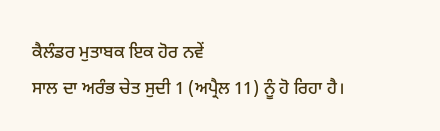ਕੈਲੰਡਰ ਮੁਤਾਬਕ ਇਕ ਹੋਰ ਨਵੇਂ
ਸਾਲ ਦਾ ਅਰੰਭ ਚੇਤ ਸੁਦੀ 1 (ਅਪ੍ਰੈਲ 11) ਨੂੰ ਹੋ ਰਿਹਾ ਹੈ।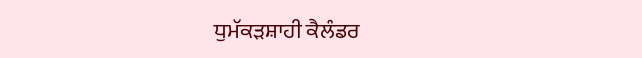ਧੁਮੱਕੜਸ਼ਾਹੀ ਕੈਲੰਡਰ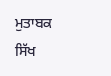ਮੁਤਾਬਕ ਸਿੱਖ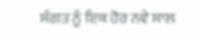ਸੰਗਤ ਨੂੰ ਇਕ ਹੋਰ ਨਵੇ ਸਾਲ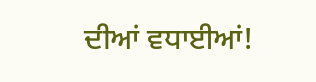ਦੀਆਂ ਵਧਾਈਆਂ!